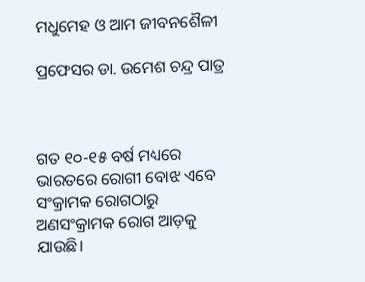ମଧୁମେହ ଓ ଆମ ଜୀବନଶୈଳୀ

ପ୍ରଫେସର ଡା. ଉମେଶ ଚନ୍ଦ୍ର ପାତ୍ର



ଗତ ୧୦-୧୫ ବର୍ଷ ମଧ୍ୟରେ ଭାରତରେ ରୋଗୀ ବୋଝ ଏବେ ସଂକ୍ରାମକ ରୋଗଠାରୁ ଅଣସଂକ୍ରାମକ ରୋଗ ଆଡ଼କୁ ଯାଉଛି।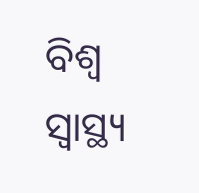ବିଶ୍ୱ ସ୍ବାସ୍ଥ୍ୟ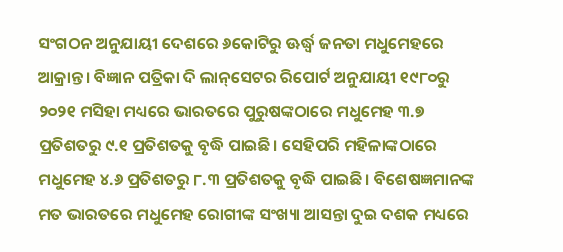ସଂଗଠନ ଅନୁଯାୟୀ ଦେଶରେ ୬କୋଟିରୁ ଊର୍ଦ୍ଧ୍ୱ ଜନତା ମଧୁମେହରେ ଆକ୍ରାନ୍ତ। ବିଜ୍ଞାନ ପତ୍ରିକା ଦି ଲାନ୍‌ସେଟର ରିପୋର୍ଟ ଅନୁଯାୟୀ ୧୯୮୦ରୁ ୨୦୨୧ ମସିହା ମଧ୍ୟରେ ଭାରତରେ ପୁରୁଷଙ୍କଠାରେ ମଧୁମେହ ୩.୭ ପ୍ରତିଶତରୁ ୯.୧ ପ୍ରତିଶତକୁ ବୃଦ୍ଧି ପାଇଛି। ସେହିପରି ମହିଳାଙ୍କଠାରେ ମଧୁମେହ ୪.୬ ପ୍ରତିଶତରୁ ୮.୩ ପ୍ରତିଶତକୁ ବୃଦ୍ଧି ପାଇଛି। ବିଶେଷଜ୍ଞମାନଙ୍କ ମତ ଭାରତରେ ମଧୁମେହ ରୋଗୀଙ୍କ ସଂଖ୍ୟା ଆସନ୍ତା ଦୁଇ ଦଶକ ମଧ୍ୟରେ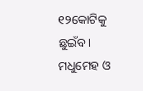୧୨କୋଟିକୁ ଛୁଇଁବ। ମଧୁମେହ ଓ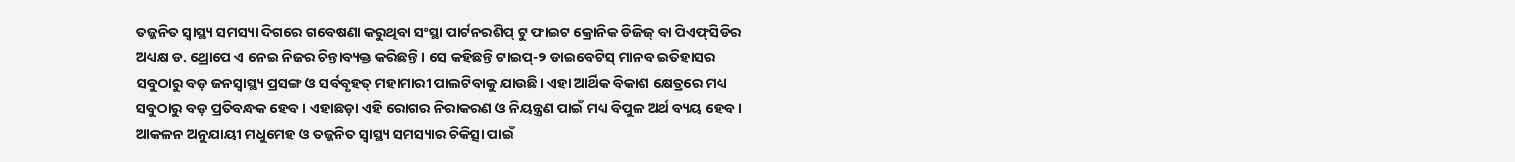ତଜ୍ଜନିତ ସ୍ବାସ୍ଥ୍ୟ ସମସ୍ୟା ଦିଗରେ ଗବେଷଣା କରୁଥିବା ସଂସ୍ଥା ପାର୍ଟନରଶିପ୍‌ ଟୁ ଫାଇଟ କ୍ରୋନିକ ଡିଜିଜ୍‌ ବା ପିଏଫ୍‌ସିଡିର ଅଧ୍ୟକ୍ଷ ଡ. ଥ୍ରୋପେ ଏ ନେଇ ନିଜର ଚିନ୍ତାବ୍ୟକ୍ତ କରିଛନ୍ତି। ସେ କହିଛନ୍ତି ଟାଇପ୍‌-୨ ଡାଇବେଟିସ୍‌ ମାନବ ଇତିହାସର ସବୁଠାରୁ ବଡ଼ ଜନସ୍ବାସ୍ଥ୍ୟ ପ୍ରସଙ୍ଗ ଓ ସର୍ବବୃହତ୍‌ ମହାମାରୀ ପାଲଟିବାକୁ ଯାଉଛି। ଏହା ଆର୍ଥିକ ବିକାଶ କ୍ଷେତ୍ରରେ ମଧ୍ୟ ସବୁଠାରୁ ବଡ଼ ପ୍ରତିବନ୍ଧକ ହେବ। ଏହାଛଡ଼ା ଏହି ରୋଗର ନିରାକରଣ ଓ ନିୟନ୍ତ୍ରଣ ପାଇଁ ମଧ୍ୟ ବିପୁଳ ଅର୍ଥ ବ୍ୟୟ ହେବ। ଆକଳନ ଅନୁଯାୟୀ ମଧୁମେହ ଓ ତଜ୍ଜନିତ ସ୍ବାସ୍ଥ୍ୟ ସମସ୍ୟାର ଚିକିତ୍ସା ପାଇଁ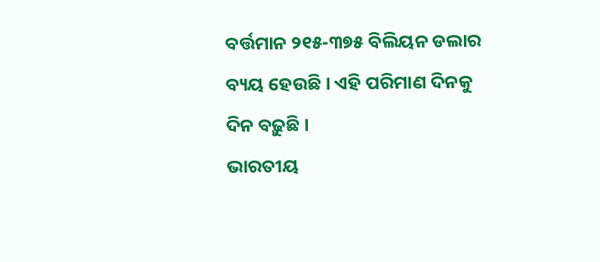ବର୍ତ୍ତମାନ ୨୧୫-୩୭୫ ବିଲିୟନ ଡଲାର ବ୍ୟୟ ହେଉଛି। ଏହି ପରିମାଣ ଦିନକୁ ଦିନ ବଢ଼ୁଛି।
ଭାରତୀୟ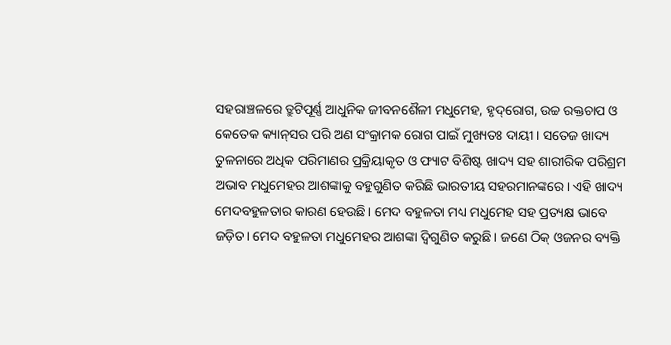ସହରାଞ୍ଚଳରେ ତ୍ରୁଟିପୂର୍ଣ୍ଣ ଆଧୁନିକ ଜୀବନଶୈଳୀ ମଧୁମେହ, ହୃଦ୍‌ରୋଗ, ଉଚ୍ଚ ରକ୍ତଚାପ ଓ କେତେକ କ୍ୟାନ୍‌ସର ପରି ଅଣ ସଂକ୍ରାମକ ରୋଗ ପାଇଁ ମୁଖ୍ୟତଃ ଦାୟୀ। ସତେଜ ଖାଦ୍ୟ ତୁଳନାରେ ଅଧିକ ପରିମାଣର ପ୍ରକ୍ରିୟାକୃତ ଓ ଫ୍ୟାଟ ବିଶିଷ୍ଟ ଖାଦ୍ୟ ସହ ଶାରୀରିକ ପରିଶ୍ରମ ଅଭାବ ମଧୁମେହର ଆଶଙ୍କାକୁ ବହୁଗୁଣିତ କରିଛି ଭାରତୀୟ ସହରମାନଙ୍କରେ। ଏହି ଖାଦ୍ୟ ମେଦବହୁଳତାର କାରଣ ହେଉଛି। ମେଦ ବହୁଳତା ମଧ୍ୟ ମଧୁମେହ ସହ ପ୍ରତ୍ୟକ୍ଷ ଭାବେ ଜଡ଼ିତ। ମେଦ ବହୁଳତା ମଧୁମେହର ଆଶଙ୍କା ଦ୍ୱିଗୁଣିତ କରୁଛି। ଜଣେ ଠିକ୍‌ ଓଜନର ବ୍ୟକ୍ତି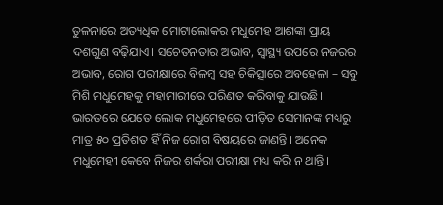ତୁଳନାରେ ଅତ୍ୟଧିକ ମୋଟାଲୋକର ମଧୁମେହ ଆଶଙ୍କା ପ୍ରାୟ ଦଶଗୁଣ ବଢ଼ିଯାଏ। ସଚେତନତାର ଅଭାବ, ସ୍ବାସ୍ଥ୍ୟ ଉପରେ ନଜରର ଅଭାବ, ରୋଗ ପରୀକ୍ଷାରେ ବିଳମ୍ବ ସହ ଚିକିତ୍ସାରେ ଅବହେଳା – ସବୁ ମିଶି ମଧୁମେହକୁ ମହାମାରୀରେ ପରିଣତ କରିବାକୁ ଯାଉଛି। ଭାରତରେ ଯେତେ ଲୋକ ମଧୁମେହରେ ପୀଡ଼ିତ ସେମାନଙ୍କ ମଧ୍ୟରୁ ମାତ୍ର ୫୦ ପ୍ରତିଶତ ହିଁ ନିଜ ରୋଗ ବିଷୟରେ ଜାଣନ୍ତି। ଅନେକ ମଧୁମେହୀ କେବେ ନିଜର ଶର୍କରା ପରୀକ୍ଷା ମଧ୍ୟ କରି ନ ଥାନ୍ତି।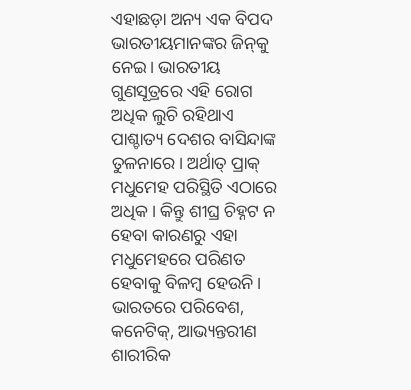ଏହାଛଡ଼ା ଅନ୍ୟ ଏକ ବିପଦ ଭାରତୀୟମାନଙ୍କର ଜିନ୍‌କୁ ନେଇ। ଭାରତୀୟ ଗୁଣସୂତ୍ରରେ ଏହି ରୋଗ ଅଧିକ ଲୁଚି ରହିଥାଏ ପାଶ୍ଚାତ୍ୟ ଦେଶର ବାସିନ୍ଦାଙ୍କ ତୁଳନାରେ। ଅର୍ଥାତ୍‌ ପ୍ରାକ୍‌ ମଧୁମେହ ପରିସ୍ଥିତି ଏଠାରେ ଅଧିକ। କିନ୍ତୁ ଶୀଘ୍ର ଚିହ୍ନଟ ନ ହେବା କାରଣରୁ ଏହା ମଧୁମେହରେ ପରିଣତ ହେବାକୁ ବିଳମ୍ବ ହେଉନି। ଭାରତରେ ପରିବେଶ, କନେଟିକ୍‌, ଆଭ୍ୟନ୍ତରୀଣ ଶାରୀରିକ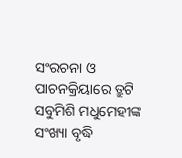ସଂରଚନା ଓ ପାଚନକ୍ରିୟାରେ ତ୍ରୁଟି ସବୁମିଶି ମଧୁମେହୀଙ୍କ ସଂଖ୍ୟା ବୃଦ୍ଧି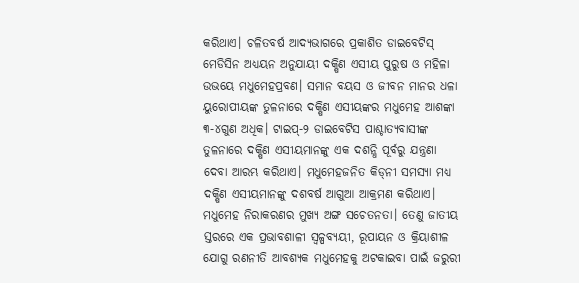କରିଥାଏ। ଚଳିତବର୍ଷ ଆଦ୍ୟଭାଗରେ ପ୍ରକାଶିତ ଡାଇବେଟିସ୍‌ ମେଡିସିନ ଅଧ୍ୟୟନ ଅନୁଯାୟୀ ଦକ୍ଷିଣ ଏସୀୟ ପୁରୁଷ ଓ ମହିଳା ଉଭୟେ ମଧୁମେହପ୍ରବଣ। ସମାନ ବୟସ ଓ ଜୀବନ ମାନର ଧଳା ୟୁରୋପୀୟଙ୍କ ତୁଳନାରେ ଦକ୍ଷିଣ ଏସୀୟଙ୍କର ମଧୁମେହ ଆଶଙ୍କା ୩-୪ଗୁଣ ଅଧିକ। ଟାଇପ୍‌-୨ ଡାଇବେଟିସ ପାଶ୍ଚାତ୍ୟବାସୀଙ୍କ ତୁଳନାରେ ଦକ୍ଷିଣ ଏସୀୟମାନଙ୍କୁ ଏକ ଦଶନ୍ଧି ପୂର୍ବରୁ ଯନ୍ତ୍ରଣା ଦେବା ଆରମ୍ଭ କରିଥାଏ। ମଧୁମେହଜନିତ କିଡ୍‌ନୀ ସମସ୍ୟା ମଧ୍ୟ ଦକ୍ଷିଣ ଏସୀୟମାନଙ୍କୁ ଦଶବର୍ଷ ଆଗୁଆ ଆକ୍ରମଣ କରିଥାଏ। ମଧୁମେହ ନିରାକରଣର ମୁଖ୍ୟ ଅଙ୍ଗ ସଚେତନତା। ତେଣୁ ଜାତୀୟ ସ୍ତରରେ ଏକ ପ୍ରଭାବଶାଳୀ ସ୍ବଳ୍ପବ୍ୟୟୀ, ରୂପାୟନ ଓ କ୍ରିୟାଶୀଳ ଯୋଗୁ ରଣନୀତି ଆବଶ୍ୟକ ମଧୁମେହକୁ ଅଟକାଇବା ପାଇଁ ଜରୁରୀ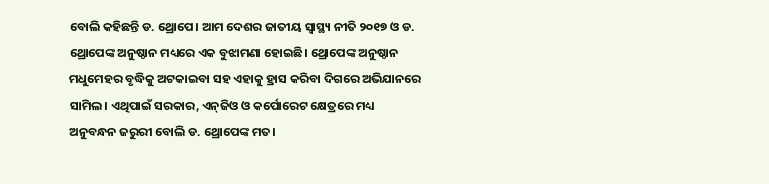ବୋଲି କହିଛନ୍ତି ଡ. ଥ୍ରୋପେ। ଆମ ଦେଶର ଜାତୀୟ ସ୍ବାସ୍ଥ୍ୟ ନୀତି ୨୦୧୭ ଓ ଡ. ଥ୍ରୋପେଙ୍କ ଅନୁଷ୍ଠାନ ମଧ୍ୟରେ ଏକ ବୁଝାମଣା ହୋଇଛି। ଥ୍ରୋପେଙ୍କ ଅନୁଷ୍ଠାନ ମଧୁମେହର ବୃଦ୍ଧିକୁ ଅଟକାଇବା ସହ ଏହାକୁ ହ୍ରାସ କରିବା ଦିଗରେ ଅଭିଯାନରେ ସାମିଲ। ଏଥିପାଇଁ ସରକାର, ଏନ୍‌ଜିଓ ଓ କର୍ପୋରେଟ କ୍ଷେତ୍ରରେ ମଧ୍ୟ ଅନୁବନ୍ଧନ ଜରୁରୀ ବୋଲି ଡ. ଥ୍ରୋପେଙ୍କ ମତ।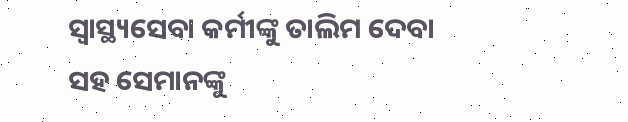ସ୍ବାସ୍ଥ୍ୟସେବା କର୍ମୀଙ୍କୁ ତାଲିମ ଦେବା ସହ ସେମାନଙ୍କୁ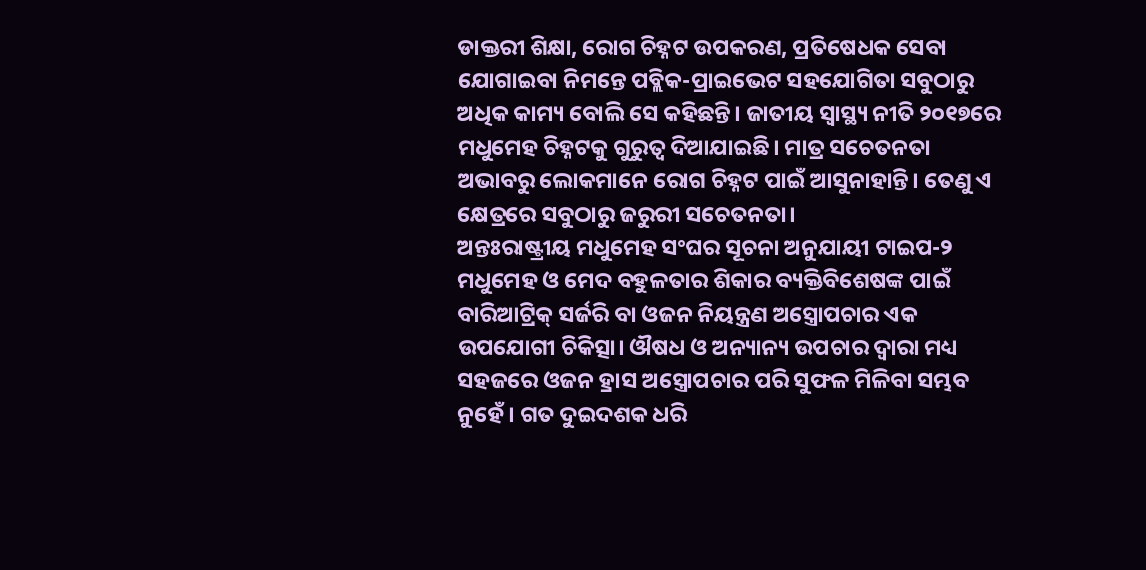ଡାକ୍ତରୀ ଶିକ୍ଷା, ରୋଗ ଚିହ୍ନଟ ଉପକରଣ, ପ୍ରତିଷେଧକ ସେବା ଯୋଗାଇବା ନିମନ୍ତେ ପବ୍ଲିକ-ପ୍ରାଇଭେଟ ସହଯୋଗିତା ସବୁଠାରୁ ଅଧିକ କାମ୍ୟ ବୋଲି ସେ କହିଛନ୍ତି। ଜାତୀୟ ସ୍ବାସ୍ଥ୍ୟ ନୀତି ୨୦୧୭ରେ ମଧୁମେହ ଚିହ୍ନଟକୁ ଗୁରୁତ୍ୱ ଦିଆଯାଇଛି। ମାତ୍ର ସଚେତନତା ଅଭାବରୁ ଲୋକମାନେ ରୋଗ ଚିହ୍ନଟ ପାଇଁ ଆସୁନାହାନ୍ତି। ତେଣୁ ଏ କ୍ଷେତ୍ରରେ ସବୁଠାରୁ ଜରୁରୀ ସଚେତନତା।
ଅନ୍ତଃରାଷ୍ଟ୍ରୀୟ ମଧୁମେହ ସଂଘର ସୂଚନା ଅନୁଯାୟୀ ଟାଇପ-୨ ମଧୁମେହ ଓ ମେଦ ବହୁଳତାର ଶିକାର ବ୍ୟକ୍ତିବିଶେଷଙ୍କ ପାଇଁ ବାରିଆଟ୍ରିକ୍‌ ସର୍ଜରି ବା ଓଜନ ନିୟନ୍ତ୍ରଣ ଅସ୍ତ୍ରୋପଚାର ଏକ ଉପଯୋଗୀ ଚିକିତ୍ସା। ଔଷଧ ଓ ଅନ୍ୟାନ୍ୟ ଉପଚାର ଦ୍ୱାରା ମଧ୍ୟ ସହଜରେ ଓଜନ ହ୍ରାସ ଅସ୍ତ୍ରୋପଚାର ପରି ସୁଫଳ ମିଳିବା ସମ୍ଭବ ନୁହେଁ। ଗତ ଦୁଇଦଶକ ଧରି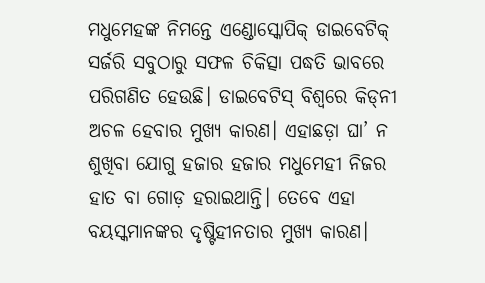ମଧୁମେହଙ୍କ ନିମନ୍ତେ ଏଣ୍ଡୋସ୍କୋପିକ୍‌ ଡାଇବେଟିକ୍‌ ସର୍ଜରି ସବୁଠାରୁ ସଫଳ ଚିକିତ୍ସା ପଦ୍ଧତି ଭାବରେ ପରିଗଣିତ ହେଉଛି। ଡାଇବେଟିସ୍‌ ବିଶ୍ୱରେ କିଡ୍‌ନୀ ଅଚଳ ହେବାର ମୁଖ୍ୟ କାରଣ। ଏହାଛଡ଼ା ଘା’ ନ ଶୁଖିବା ଯୋଗୁ ହଜାର ହଜାର ମଧୁମେହୀ ନିଜର ହାତ ବା ଗୋଡ଼ ହରାଇଥାନ୍ତି। ତେବେ ଏହା ବୟସ୍କମାନଙ୍କର ଦୃଷ୍ଟିହୀନତାର ମୁଖ୍ୟ କାରଣ।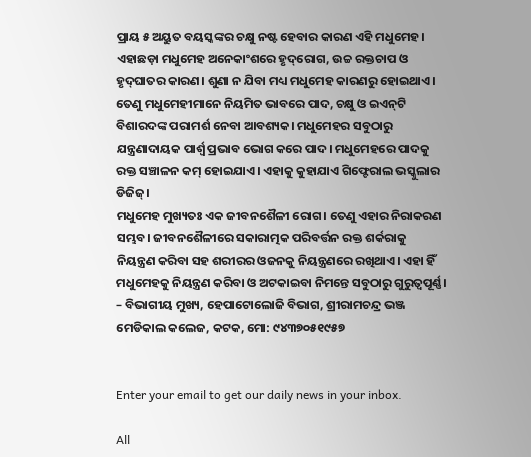ପ୍ରାୟ ୫ ଅୟୁତ ବୟସ୍କଙ୍କର ଚକ୍ଷୁ ନଷ୍ଟ ହେବାର କାରଣ ଏହି ମଧୁମେହ। ଏହାଛଡ଼ା ମଧୁମେହ ଅନେକାଂଶରେ ହୃଦ୍‌ରୋଗ, ଉଚ୍ଚ ରକ୍ତଚାପ ଓ ହୃଦ୍‌ଘାତର କାରଣ। ଶୁଣା ନ ଯିବା ମଧ୍ୟ ମଧୁମେହ କାରଣରୁ ହୋଇଥାଏ। ତେଣୁ ମଧୁମେହୀମାନେ ନିୟମିତ ଭାବରେ ପାଦ, ଚକ୍ଷୁ ଓ ଇଏନ୍‌ଟି ବିଶାରଦଙ୍କ ପରାମର୍ଶ ନେବା ଆବଶ୍ୟକ। ମଧୁମେହର ସବୁଠାରୁ ଯନ୍ତ୍ରଣାଦାୟକ ପାର୍ଶ୍ୱ ପ୍ରଭାବ ଭୋଗ କରେ ପାଦ। ମଧୁମେହରେ ପାଦକୁ ରକ୍ତ ସଞ୍ଚାଳନ କମ୍‌ ହୋଇଯାଏ। ଏହାକୁ କୁହାଯାଏ ଗିଫ୍ଟେରାଲ ଭସ୍କୁଲାର ଡିଜିଜ୍‌।
ମଧୁମେହ ମୁଖ୍ୟତଃ ଏକ ଜୀବନଶୈଳୀ ରୋଗ। ତେଣୁ ଏହାର ନିରାକରଣ ସମ୍ଭବ। ଜୀବନଶୈଳୀରେ ସକାରାତ୍ମକ ପରିବର୍ତ୍ତନ ରକ୍ତ ଶର୍କରାକୁ ନିୟନ୍ତ୍ରଣ କରିବା ସହ ଶରୀରର ଓଜନକୁ ନିୟନ୍ତ୍ରଣରେ ରଖିଥାଏ। ଏହା ହିଁ ମଧୁମେହକୁ ନିୟନ୍ତ୍ରଣ କରିବା ଓ ଅଟକାଇବା ନିମନ୍ତେ ସବୁଠାରୁ ଗୁରୁତ୍ୱପୂର୍ଣ୍ଣ।
– ବିଭାଗୀୟ ମୁଖ୍ୟ, ହେପାଟୋଲୋଜି ବିଭାଗ, ଶ୍ରୀରାମଚନ୍ଦ୍ର ଭଞ୍ଜ ମେଡିକାଲ କଲେଜ, କଟକ, ମୋ: ୯୪୩୭୦୫୧୯୫୭


Enter your email to get our daily news in your inbox.

All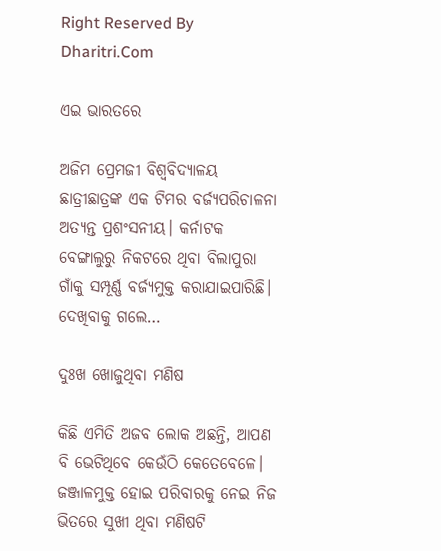Right Reserved By Dharitri.Com

ଏଇ ଭାରତରେ

ଅଜିମ ପ୍ରେମଜୀ ବିଶ୍ୱବିଦ୍ୟାଳୟ ଛାତ୍ରୀଛାତ୍ରଙ୍କ ଏକ ଟିମର ବର୍ଜ୍ୟପରିଚାଳନା ଅତ୍ୟନ୍ତ ପ୍ରଶଂସନୀୟ। କର୍ନାଟକ ବେଙ୍ଗାଲୁରୁ ନିକଟରେ ଥିବା ବିଲାପୁରା ଗାଁକୁ ସମ୍ପୂର୍ଣ୍ଣ ବର୍ଜ୍ୟମୁକ୍ତ କରାଯାଇପାରିଛି। ଦେଖିବାକୁ ଗଲେ…

ଦୁଃଖ ଖୋଜୁଥିବା ମଣିଷ

କିଛି ଏମିତି ଅଜବ ଲୋକ ଅଛନ୍ତି, ଆପଣ ବି ଭେଟିଥିବେ କେଉଁଠି କେତେବେଳେ। ଜଞ୍ଜାଳମୁକ୍ତ ହୋଇ ପରିବାରକୁ ନେଇ ନିଜ ଭିତରେ ସୁଖୀ ଥିବା ମଣିଷଟି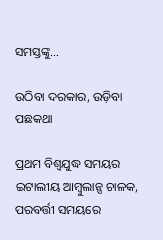ସମସ୍ତଙ୍କୁ…

ଉଠିବା ଦରକାର, ଉଡ଼ିବା ପଛକଥା

ପ୍ରଥମ ବିଶ୍ୱଯୁଦ୍ଧ ସମୟର ଇଟାଲୀୟ ଆମ୍ବୁଲାନ୍ସ ଚାଳକ, ପରବର୍ତ୍ତୀ ସମୟରେ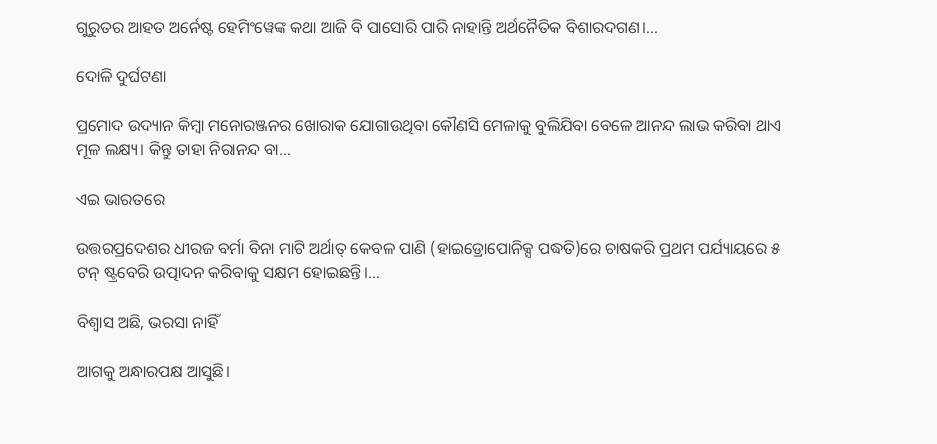ଗୁରୁତର ଆହତ ଅର୍ନେଷ୍ଟ ହେମିଂୱେଙ୍କ କଥା ଆଜି ବି ପାସୋରି ପାରି ନାହାନ୍ତି ଅର୍ଥନୈତିକ ବିଶାରଦଗଣ।…

ଦୋଳି ଦୁର୍ଘଟଣା

ପ୍ରମୋଦ ଉଦ୍ୟାନ କିମ୍ବା ମନୋରଞ୍ଜନର ଖୋରାକ ଯୋଗାଉଥିବା କୌଣସି ମେଳାକୁ ବୁଲିଯିବା ବେଳେ ଆନନ୍ଦ ଲାଭ କରିବା ଥାଏ ମୂଳ ଲକ୍ଷ୍ୟ। କିନ୍ତୁ ତାହା ନିରାନନ୍ଦ ବା…

ଏଇ ଭାରତରେ

ଉତ୍ତରପ୍ରଦେଶର ଧୀରଜ ବର୍ମା ବିନା ମାଟି ଅର୍ଥାତ୍‌ କେବଳ ପାଣି (ହାଇଡ୍ରୋପୋନିକ୍ସ ପଦ୍ଧତି)ରେ ଚାଷକରି ପ୍ରଥମ ପର୍ଯ୍ୟାୟରେ ୫ ଟନ୍‌ ଷ୍ଟ୍ରବେରି ଉତ୍ପାଦନ କରିବାକୁ ସକ୍ଷମ ହୋଇଛନ୍ତି।…

ବିଶ୍ୱାସ ଅଛି, ଭରସା ନାହିଁ

ଆଗକୁ ଅନ୍ଧାରପକ୍ଷ ଆସୁଛି।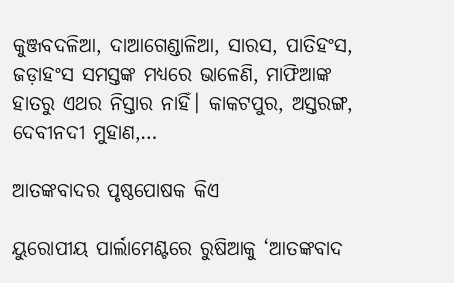କୁଞ୍ଜବଦଳିଆ, ଦାଆଗେଣ୍ଡାଳିଆ, ସାରସ, ପାତିହଂସ, ଜଡ଼ାହଂସ ସମସ୍ତଙ୍କ ମଧ୍ୟରେ ଭାଳେଣି, ମାଫିଆଙ୍କ ହାତରୁ ଏଥର ନିସ୍ତାର ନାହିଁ। କାକଟପୁର, ଅସ୍ତରଙ୍ଗ, ଦେବୀନଦୀ ମୁହାଣ,…

ଆତଙ୍କବାଦର ପୃଷ୍ଠପୋଷକ କିଏ

ୟୁରୋପୀୟ ପାର୍ଲାମେଣ୍ଟରେ ରୁଷିଆକୁ ‘ଆତଙ୍କବାଦ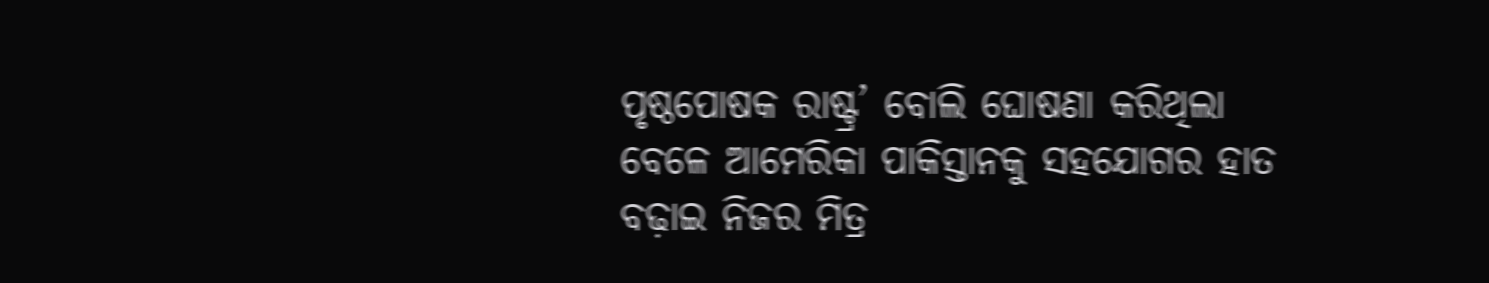ପୃଷ୍ଠପୋଷକ ରାଷ୍ଟ୍ର’ ବୋଲି ଘୋଷଣା କରିଥିଲା ବେଳେ ଆମେରିକା ପାକିସ୍ତାନକୁ ସହଯୋଗର ହାତ ବଢ଼ାଇ ନିଜର ମିତ୍ର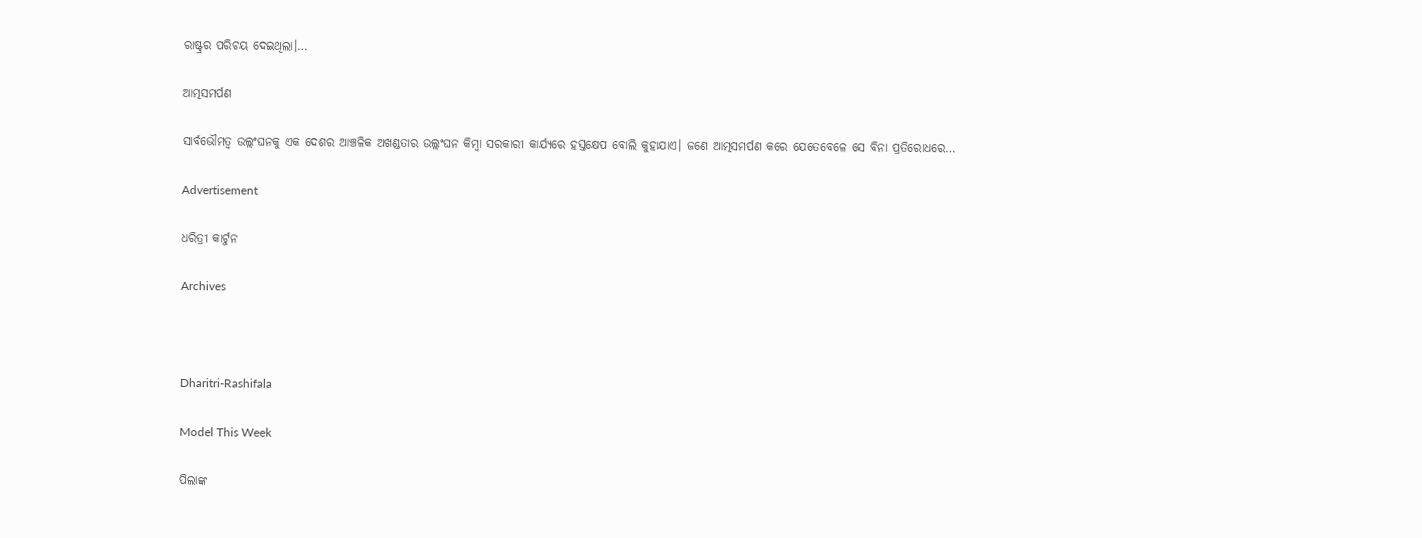ରାଷ୍ଟ୍ରର ପରିଚୟ ଦେଇଥିଲା।…

ଆତ୍ମସମର୍ପଣ

ସାର୍ବଭୌମତ୍ୱ ଉଲ୍ଲଂଘନକୁ ଏକ ଦେଶର ଆଞ୍ଚଳିକ ଅଖଣ୍ଡତାର ଉଲ୍ଲଂଘନ କିମ୍ବା ସରକାରୀ କାର୍ଯ୍ୟରେ ହସ୍ତକ୍ଷେପ ବୋଲି କୁହାଯାଏ। ଜଣେ ଆତ୍ମସମର୍ପଣ କରେ ଯେତେବେଳେ ସେ ବିନା ପ୍ରତିରୋଧରେ…

Advertisement

ଧରିତ୍ରୀ କାର୍ଟୁନ

Archives



Dharitri-Rashifala

Model This Week

ପିଲାଙ୍କ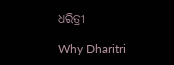ଧରିତ୍ରୀ

Why Dharitri